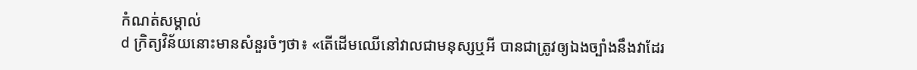កំណត់សម្គាល់
d ក្រិត្យវិន័យនោះមានសំនួរចំៗថា៖ «តើដើមឈើនៅវាលជាមនុស្សឬអី បានជាត្រូវឲ្យឯងច្បាំងនឹងវាដែរ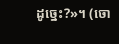ដូច្នេះ?»។ (ចោ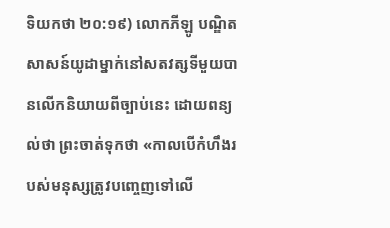ទិយកថា ២០:១៩) លោកភីឡូ បណ្ឌិតសាសន៍យូដាម្នាក់នៅសតវត្សទីមួយបានលើកនិយាយពីច្បាប់នេះ ដោយពន្យល់ថា ព្រះចាត់ទុកថា «កាលបើកំហឹងរបស់មនុស្សត្រូវបញ្ចេញទៅលើ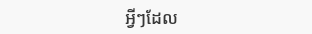អ្វីៗដែល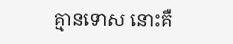គ្មានទោស នោះគឺ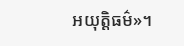អយុត្ដិធម៌»។